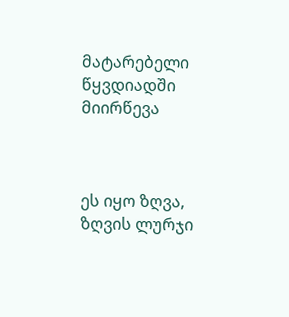მატარებელი წყვდიადში მიირწევა



ეს იყო ზღვა, ზღვის ლურჯი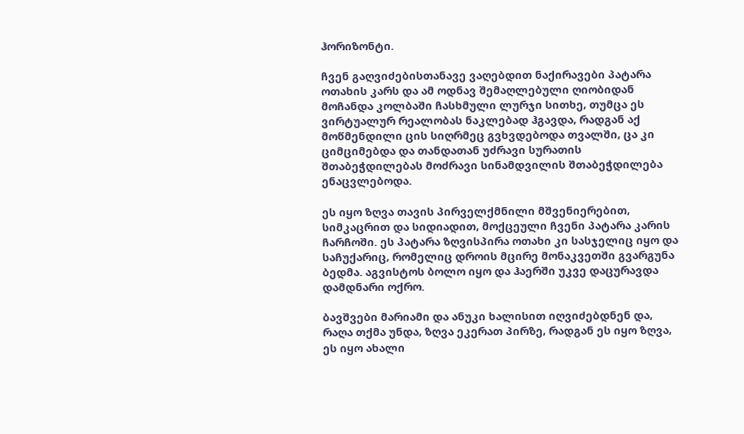ჰორიზონტი.

ჩვენ გაღვიძებისთანავე ვაღებდით ნაქირავები პატარა ოთახის კარს და ამ ოდნავ შემაღლებული ღიობიდან მოჩანდა კოლბაში ჩასხმული ლურჯი სითხე, თუმცა ეს ვირტუალურ რეალობას ნაკლებად ჰგავდა, რადგან აქ მოწმენდილი ცის სიღრმეც გვხვდებოდა თვალში, ცა კი ციმციმებდა და თანდათან უძრავი სურათის შთაბეჭდილებას მოძრავი სინამდვილის შთაბეჭდილება ენაცვლებოდა.

ეს იყო ზღვა თავის პირველქმნილი მშვენიერებით, სიმკაცრით და სიდიადით, მოქცეული ჩვენი პატარა კარის ჩარჩოში. ეს პატარა ზღვისპირა ოთახი კი სასჯელიც იყო და საჩუქარიც, რომელიც დროის მცირე მონაკვეთში გვარგუნა ბედმა. აგვისტოს ბოლო იყო და ჰაერში უკვე დაცურავდა დამდნარი ოქრო.

ბავშვები მარიამი და ანუკი ხალისით იღვიძებდნენ და, რაღა თქმა უნდა, ზღვა ეკერათ პირზე, რადგან ეს იყო ზღვა, ეს იყო ახალი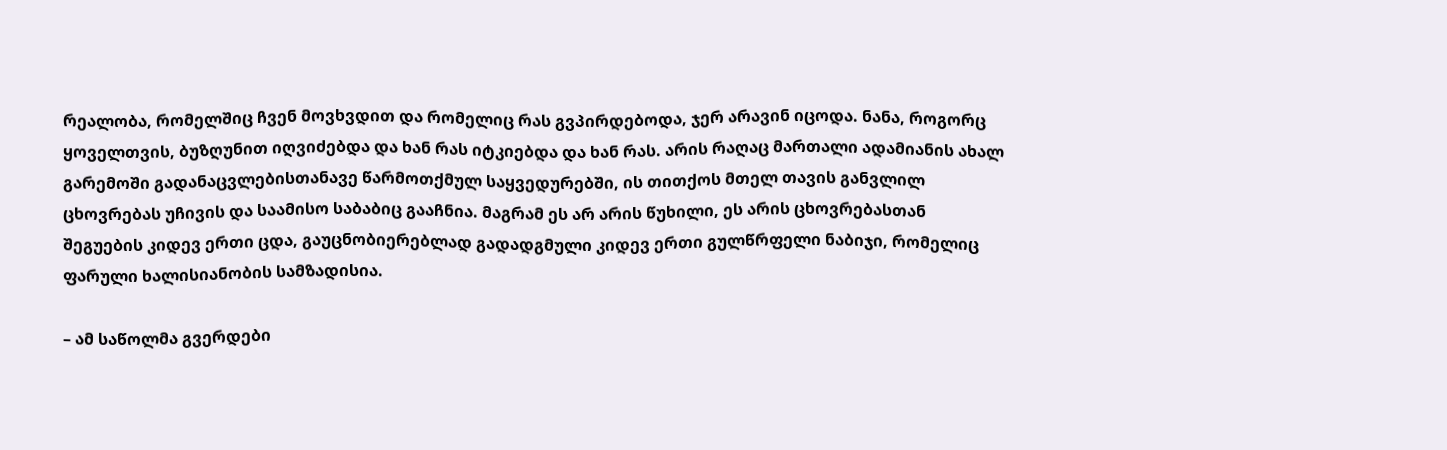რეალობა, რომელშიც ჩვენ მოვხვდით და რომელიც რას გვპირდებოდა, ჯერ არავინ იცოდა. ნანა, როგორც ყოველთვის, ბუზღუნით იღვიძებდა და ხან რას იტკიებდა და ხან რას. არის რაღაც მართალი ადამიანის ახალ გარემოში გადანაცვლებისთანავე წარმოთქმულ საყვედურებში, ის თითქოს მთელ თავის განვლილ ცხოვრებას უჩივის და საამისო საბაბიც გააჩნია. მაგრამ ეს არ არის წუხილი, ეს არის ცხოვრებასთან შეგუების კიდევ ერთი ცდა, გაუცნობიერებლად გადადგმული კიდევ ერთი გულწრფელი ნაბიჯი, რომელიც ფარული ხალისიანობის სამზადისია.

– ამ საწოლმა გვერდები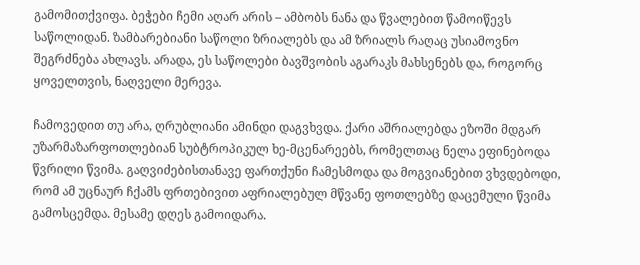გამომითქვიფა. ბეჭები ჩემი აღარ არის – ამბობს ნანა და წვალებით წამოიწევს საწოლიდან. ზამბარებიანი საწოლი ზრიალებს და ამ ზრიალს რაღაც უსიამოვნო შეგრძნება ახლავს. არადა, ეს საწოლები ბავშვობის აგარაკს მახსენებს და, როგორც ყოველთვის, ნაღველი მერევა.

ჩამოვედით თუ არა, ღრუბლიანი ამინდი დაგვხვდა. ქარი აშრიალებდა ეზოში მდგარ უზარმაზარფოთლებიან სუბტროპიკულ ხე-მცენარეებს, რომელთაც ნელა ეფინებოდა წვრილი წვიმა. გაღვიძებისთანავე ფართქუნი ჩამესმოდა და მოგვიანებით ვხვდებოდი, რომ ამ უცნაურ ჩქამს ფრთებივით აფრიალებულ მწვანე ფოთლებზე დაცემული წვიმა გამოსცემდა. მესამე დღეს გამოიდარა.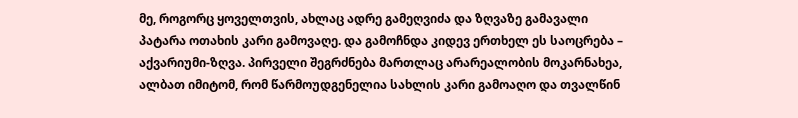მე, როგორც ყოველთვის, ახლაც ადრე გამეღვიძა და ზღვაზე გამავალი პატარა ოთახის კარი გამოვაღე. და გამოჩნდა კიდევ ერთხელ ეს საოცრება – აქვარიუმი-ზღვა. პირველი შეგრძნება მართლაც არარეალობის მოკარნახეა, ალბათ იმიტომ, რომ წარმოუდგენელია სახლის კარი გამოაღო და თვალწინ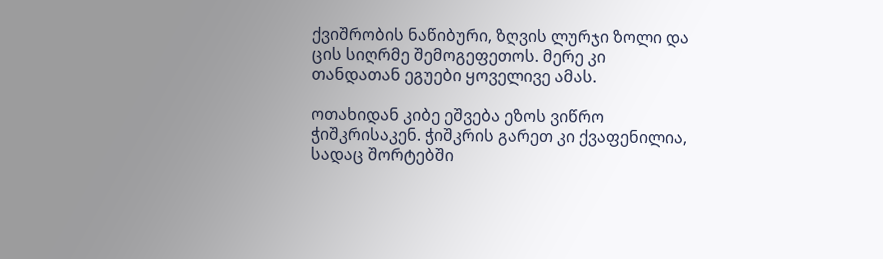ქვიშრობის ნაწიბური, ზღვის ლურჯი ზოლი და ცის სიღრმე შემოგეფეთოს. მერე კი თანდათან ეგუები ყოველივე ამას.

ოთახიდან კიბე ეშვება ეზოს ვიწრო ჭიშკრისაკენ. ჭიშკრის გარეთ კი ქვაფენილია, სადაც შორტებში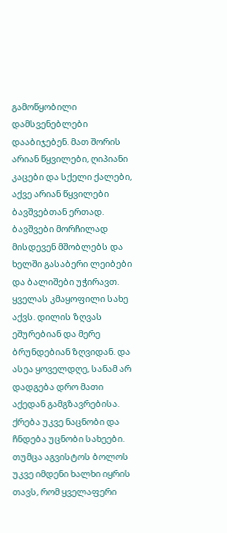გამოწყობილი დამსვენებლები დააბიჯებენ. მათ შორის არიან წყვილები, ღიპიანი კაცები და სქელი ქალები, აქვე არიან წყვილები ბავშვებთან ერთად. ბავშვები მორჩილად მისდევენ მშობლებს და ხელში გასაბერი ლეიბები და ბალიშები უჭირავთ. ყველას კმაყოფილი სახე აქვს. დილის ზღვას ეშურებიან და მერე ბრუნდებიან ზღვიდან. და ასეა ყოველდღე, სანამ არ დადგება დრო მათი აქედან გამგზავრებისა. ქრება უკვე ნაცნობი და ჩნდება უცნობი სახეები. თუმცა აგვისტოს ბოლოს უკვე იმდენი ხალხი იყრის თავს, რომ ყველაფერი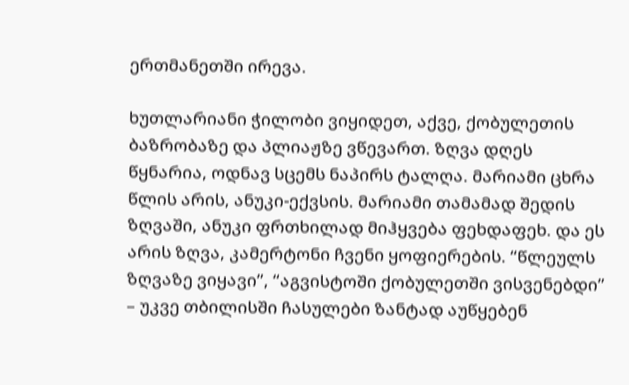ერთმანეთში ირევა.

ხუთლარიანი ჭილობი ვიყიდეთ, აქვე, ქობულეთის ბაზრობაზე და პლიაჟზე ვწევართ. ზღვა დღეს წყნარია, ოდნავ სცემს ნაპირს ტალღა. მარიამი ცხრა წლის არის, ანუკი-ექვსის. მარიამი თამამად შედის ზღვაში, ანუკი ფრთხილად მიჰყვება ფეხდაფეხ. და ეს არის ზღვა, კამერტონი ჩვენი ყოფიერების. “წლეულს ზღვაზე ვიყავი”, “აგვისტოში ქობულეთში ვისვენებდი” – უკვე თბილისში ჩასულები ზანტად აუწყებენ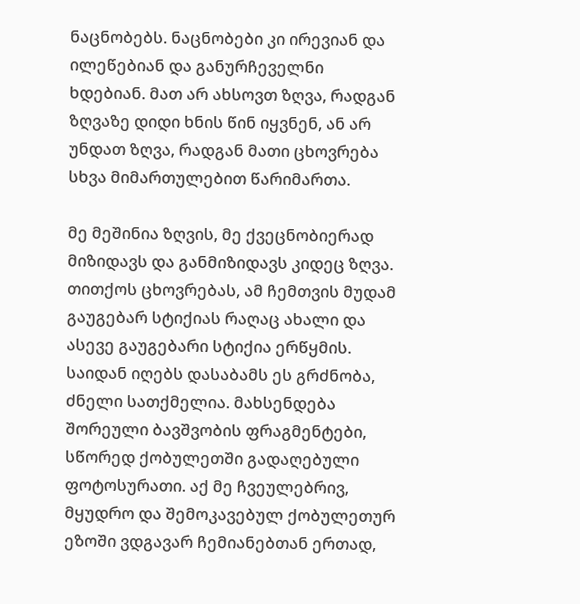ნაცნობებს. ნაცნობები კი ირევიან და ილეწებიან და განურჩეველნი ხდებიან. მათ არ ახსოვთ ზღვა, რადგან ზღვაზე დიდი ხნის წინ იყვნენ, ან არ უნდათ ზღვა, რადგან მათი ცხოვრება სხვა მიმართულებით წარიმართა.

მე მეშინია ზღვის, მე ქვეცნობიერად მიზიდავს და განმიზიდავს კიდეც ზღვა. თითქოს ცხოვრებას, ამ ჩემთვის მუდამ გაუგებარ სტიქიას რაღაც ახალი და ასევე გაუგებარი სტიქია ერწყმის. საიდან იღებს დასაბამს ეს გრძნობა, ძნელი სათქმელია. მახსენდება შორეული ბავშვობის ფრაგმენტები, სწორედ ქობულეთში გადაღებული ფოტოსურათი. აქ მე ჩვეულებრივ, მყუდრო და შემოკავებულ ქობულეთურ ეზოში ვდგავარ ჩემიანებთან ერთად,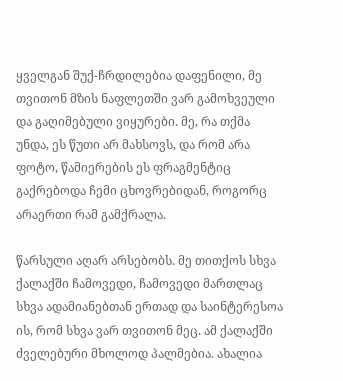ყველგან შუქ-ჩრდილებია დაფენილი, მე თვითონ მზის ნაფლეთში ვარ გამოხვეული და გაღიმებული ვიყურები. მე, რა თქმა უნდა, ეს წუთი არ მახსოვს, და რომ არა ფოტო, წამიერების ეს ფრაგმენტიც გაქრებოდა ჩემი ცხოვრებიდან, როგორც არაერთი რამ გამქრალა.

წარსული აღარ არსებობს. მე თითქოს სხვა ქალაქში ჩამოვედი, ჩამოვედი მართლაც სხვა ადამიანებთან ერთად და საინტერესოა ის, რომ სხვა ვარ თვითონ მეც. ამ ქალაქში ძველებური მხოლოდ პალმებია. ახალია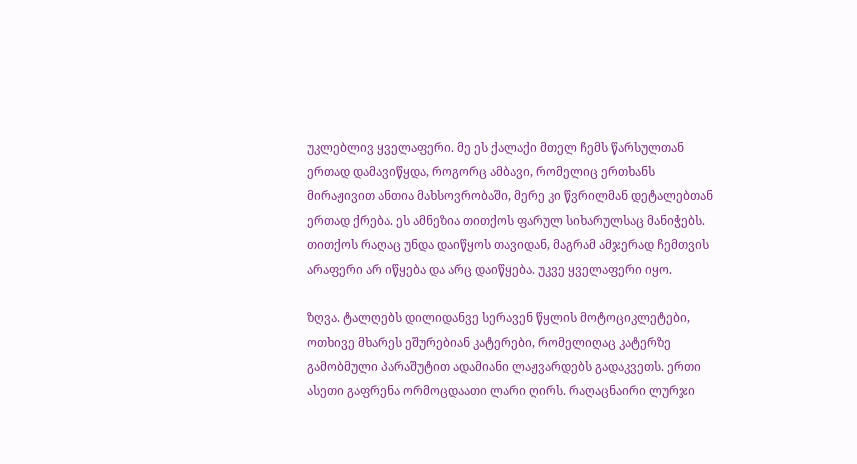უკლებლივ ყველაფერი. მე ეს ქალაქი მთელ ჩემს წარსულთან ერთად დამავიწყდა, როგორც ამბავი, რომელიც ერთხანს მირაჟივით ანთია მახსოვრობაში, მერე კი წვრილმან დეტალებთან ერთად ქრება. ეს ამნეზია თითქოს ფარულ სიხარულსაც მანიჭებს. თითქოს რაღაც უნდა დაიწყოს თავიდან, მაგრამ ამჯერად ჩემთვის არაფერი არ იწყება და არც დაიწყება. უკვე ყველაფერი იყო.

ზღვა. ტალღებს დილიდანვე სერავენ წყლის მოტოციკლეტები, ოთხივე მხარეს ეშურებიან კატერები, რომელიღაც კატერზე გამობმული პარაშუტით ადამიანი ლაჟვარდებს გადაკვეთს. ერთი ასეთი გაფრენა ორმოცდაათი ლარი ღირს. რაღაცნაირი ლურჯი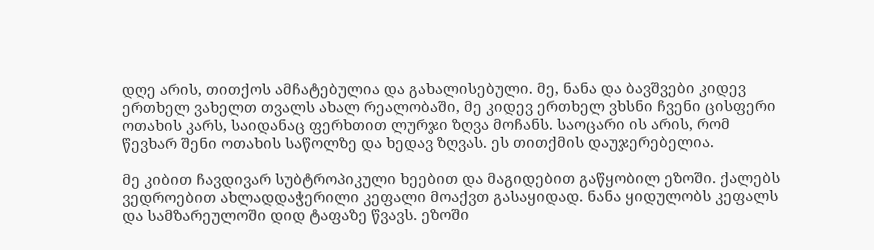დღე არის, თითქოს ამჩატებულია და გახალისებული. მე, ნანა და ბავშვები კიდევ ერთხელ ვახელთ თვალს ახალ რეალობაში, მე კიდევ ერთხელ ვხსნი ჩვენი ცისფერი ოთახის კარს, საიდანაც ფერხთით ლურჯი ზღვა მოჩანს. საოცარი ის არის, რომ წევხარ შენი ოთახის საწოლზე და ხედავ ზღვას. ეს თითქმის დაუჯერებელია.

მე კიბით ჩავდივარ სუბტროპიკული ხეებით და მაგიდებით გაწყობილ ეზოში. ქალებს ვედროებით ახლადდაჭერილი კეფალი მოაქვთ გასაყიდად. ნანა ყიდულობს კეფალს და სამზარეულოში დიდ ტაფაზე წვავს. ეზოში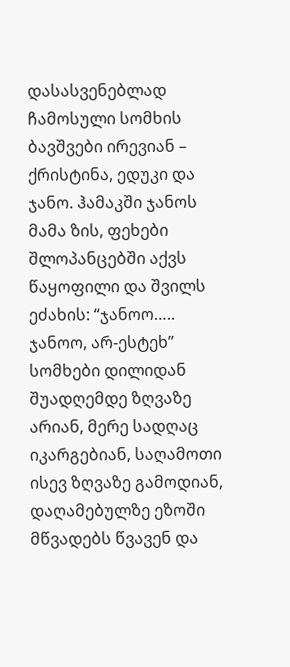დასასვენებლად ჩამოსული სომხის ბავშვები ირევიან – ქრისტინა, ედუკი და ჯანო. ჰამაკში ჯანოს მამა ზის, ფეხები შლოპანცებში აქვს წაყოფილი და შვილს ეძახის: “ჯანოო….. ჯანოო, არ-ესტეხ” სომხები დილიდან შუადღემდე ზღვაზე არიან, მერე სადღაც იკარგებიან, საღამოთი ისევ ზღვაზე გამოდიან, დაღამებულზე ეზოში მწვადებს წვავენ და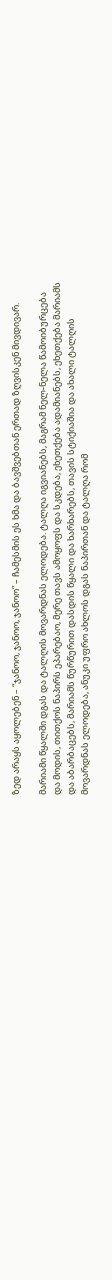ზედ არაყს აყოლებენ – “ჯანოო, ჯანოო, ჯანოო” – ჩამესმის ეს ხმა და ბავშვებთან ერთად ზღვისკენ მივდივარ.

მარიამი წყალში დგას და ტალღის მოვარდნას ელოდება. ტალღა იგვიანებს, მაგრამ ნელ-ნელა წამოიბურცება და მოდის, თითქოს ნაპირს ეპარებაო, მერე თავს ამოყოფს და სკდება, ეხეთქება ადამიანებს, ეხეთქება მარიამს და აბარბაცებს, მარიამს წურწურით დასდის წყალი და ხარხარებს, თავის სტიქიაშია და ახალი ტალღის მოვარდნას ელოდება, ანუკი უფრო ახლოს დგას ნაპირთან და ტალღა რომ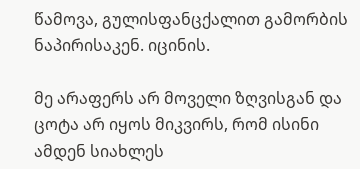წამოვა, გულისფანცქალით გამორბის ნაპირისაკენ. იცინის.

მე არაფერს არ მოველი ზღვისგან და ცოტა არ იყოს მიკვირს, რომ ისინი ამდენ სიახლეს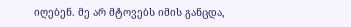იღებენ. მე არ მტოვებს იმის განცდა,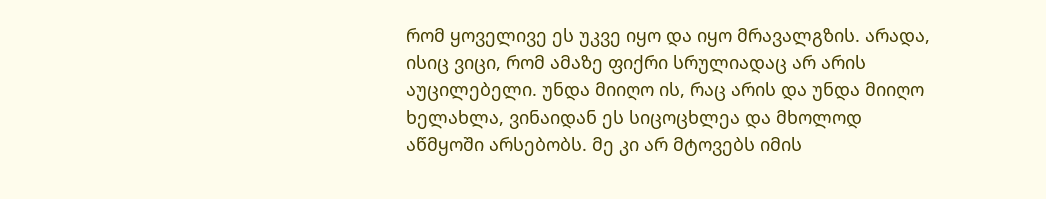რომ ყოველივე ეს უკვე იყო და იყო მრავალგზის. არადა, ისიც ვიცი, რომ ამაზე ფიქრი სრულიადაც არ არის აუცილებელი. უნდა მიიღო ის, რაც არის და უნდა მიიღო ხელახლა, ვინაიდან ეს სიცოცხლეა და მხოლოდ აწმყოში არსებობს. მე კი არ მტოვებს იმის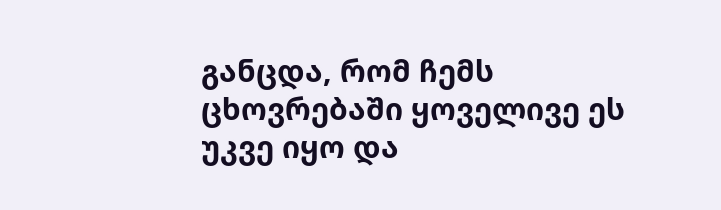განცდა, რომ ჩემს ცხოვრებაში ყოველივე ეს უკვე იყო და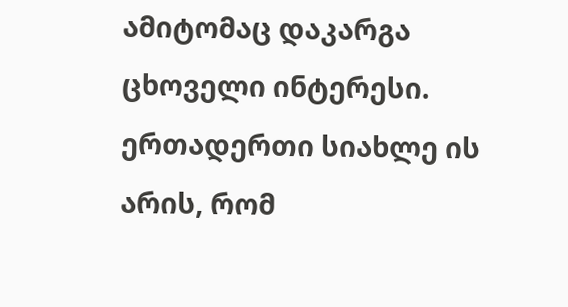ამიტომაც დაკარგა ცხოველი ინტერესი. ერთადერთი სიახლე ის არის, რომ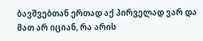ბავშვებთან ერთად აქ პირველად ვარ და მათ არ იციან, რა არის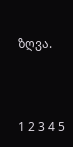ზღვა.



1 2 3 4 5